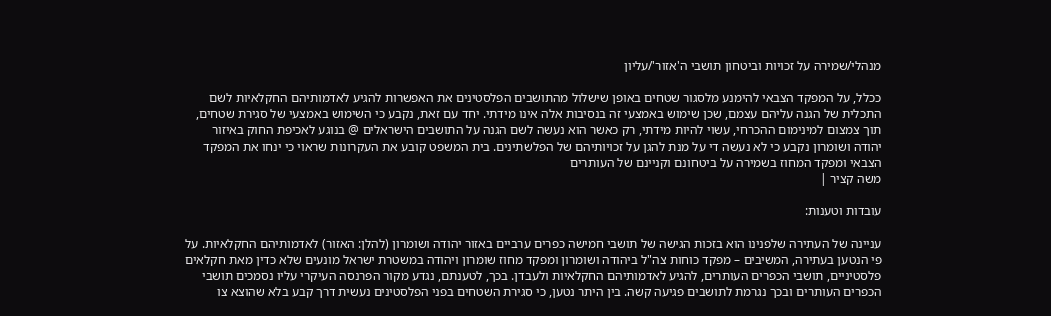מנהלי/שמירה על זכויות וביטחון תושבי ה'אזור'/עליון

ככלל, על המפקד הצבאי להימנע מלסגור שטחים באופן שישלול מהתושבים הפלסטינים את האפשרות להגיע לאדמותיהם החקלאיות לשם התכלית של הגנה עליהם עצמם, שכן שימוש באמצעי זה בנסיבות אלה אינו מידתי. יחד עם זאת, נקבע כי השימוש באמצעי של סגירת שטחים, תוך צמצום למינימום ההכרחי, עשוי להיות מידתי, רק כאשר הוא נעשה לשם הגנה על התושבים הישראלים @ בנוגע לאכיפת החוק באיזור יהודה ושומרון נקבע כי לא נעשה די על מנת להגן על זכויותיהם של הפלשתינים. בית המשפט קובע את העקרונות שראוי כי ינחו את המפקד הצבאי ומפקד המחוז בשמירה על ביטחונם וקניינם של העותרים
משה קציר |

עובדות וטענות:

עניינה של העתירה שלפנינו הוא בזכות הגישה של תושבי חמישה כפרים ערביים באזור יהודה ושומרון (להלן: האזור) לאדמותיהם החקלאיות. על פי הנטען בעתירה, המשיבים – מפקד כוחות צה"ל ביהודה ושומרון ומפקד מחוז שומרון ויהודה במשטרת ישראל מונעים שלא כדין מאת חקלאים פלסטיניים, תושבי הכפרים העותרים, להגיע לאדמותיהם החקלאיות ולעבדן. בכך, לטענתם, נגדע מקור הפרנסה העיקרי עליו נסמכים תושבי הכפרים העותרים ובכך נגרמת לתושבים פגיעה קשה. בין היתר נטען, כי סגירת השטחים בפני הפלסטינים נעשית דרך קבע בלא שהוצא צו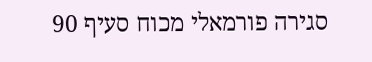סגירה פורמאלי מכוח סעיף 90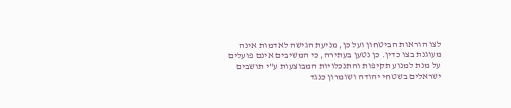לצו הוראות הביטחון ועל כן, מניעת הגישה לאדמות אינה מעוגנת בצו כדין. כן נטען בעתירה, כי המשיבים אינם פועלים על מנת למנוע תקיפות והתנכלויות המבוצעות ע"י תושבים ישראלים בשטחי יהודה ושומרון כנגד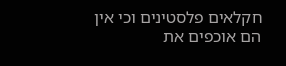חקלאים פלסטינים וכי אין הם אוכפים את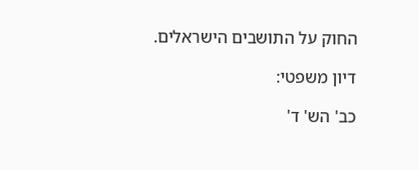החוק על התושבים הישראלים.

דיון משפטי:

כב' הש' ד'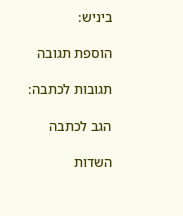ביניש:

הוספת תגובה

תגובות לכתבה:

הגב לכתבה

השדות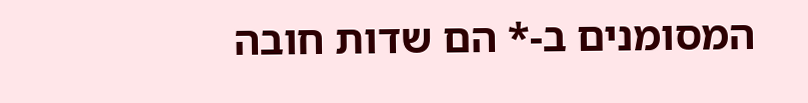המסומנים ב-* הם שדות חובה